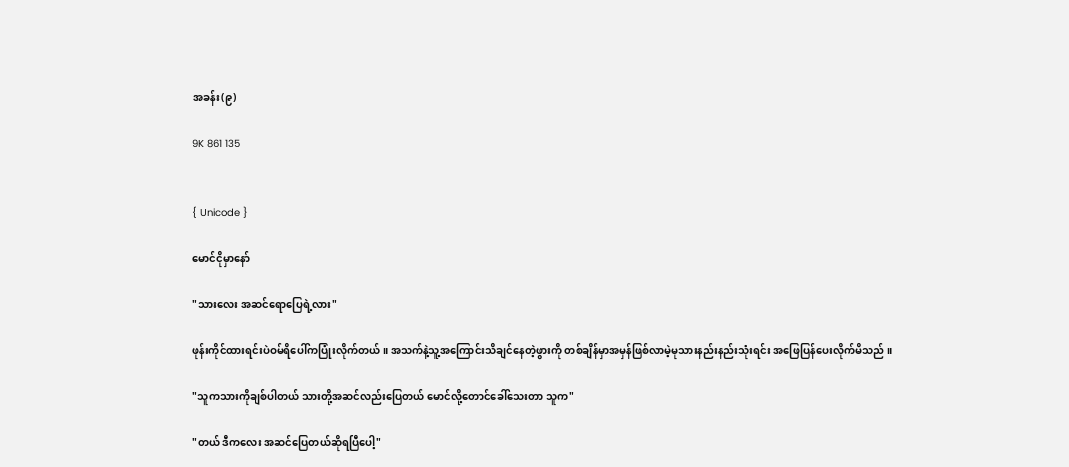အခန်း(၉)

9K 861 135


{ Unicode }

မောင်ငိုမှာနော်

"သားလေး အဆင်ရောပြေရဲ့လား"

ဖုန်းကိုင်ထားရင်းပဲဝမ်ရိပေါ်ကပြုံးလိုက်တယ် ။ အသက်နဲ့သူ့အကြောင်းသိချင်နေတဲ့ဖွားကို တစ်ချိန်မှာအမှန်ဖြစ်လာမဲ့မုသားနည်းနည်းသုံးရင်း အဖြေပြန်ပေးလိုက်မိသည် ။

"သူကသားကိုချစ်ပါတယ် သားတို့အဆင်လည်းပြေတယ် မောင်လို့တောင်ခေါ်သေးတာ သူက"

"တယ် ဒီကလေး အဆင်ပြေတယ်ဆိုရပြီပေါ့"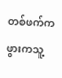တစ်ဖက်ကဖွားကသူ့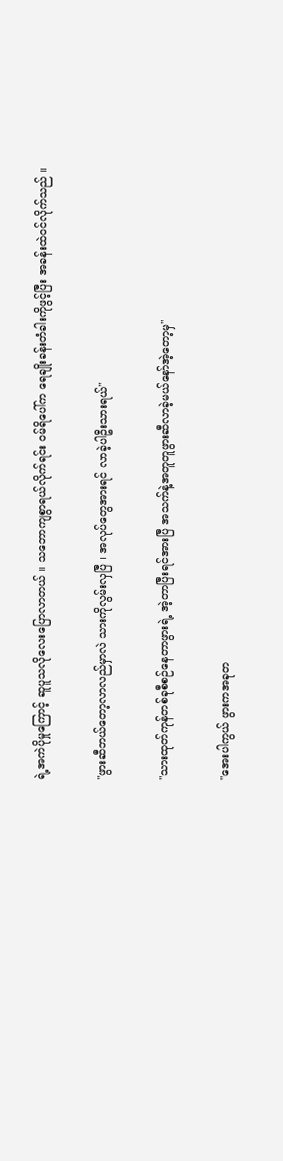ရဲ့အကဲပိုမှုကြောင့် ဆူပူသလိုလေးပြောလာတယ် ။ သဘောကျစွာရယ်လိုက်ရင်း ဝမ်ရိပေါ်က ရေချိုးခန်းတံခါးကိုဖွင့်ပြီး အခန်းထဲဝင်လိုက်သည် ။

"ဖွားဆီဘယ်တော့လာလည်မှာလဲ သားကိုလွမ်းလှပြီ ၊ အလုပ်တွေအားရင် လာခဲ့ပါဦးသားရယ်"

"သားထုတ်ကုန်တစ်ခုစီစဉ်နေတာဖွားရဲ့ အဲ့တာပြီးရင်အားပြီ အသက်နဲ့အတူတူဖွားဆီလာခဲ့မယ်နော်အဲ့တော့မှ"

"အေးပါကွယ် ဖွားကအခုတ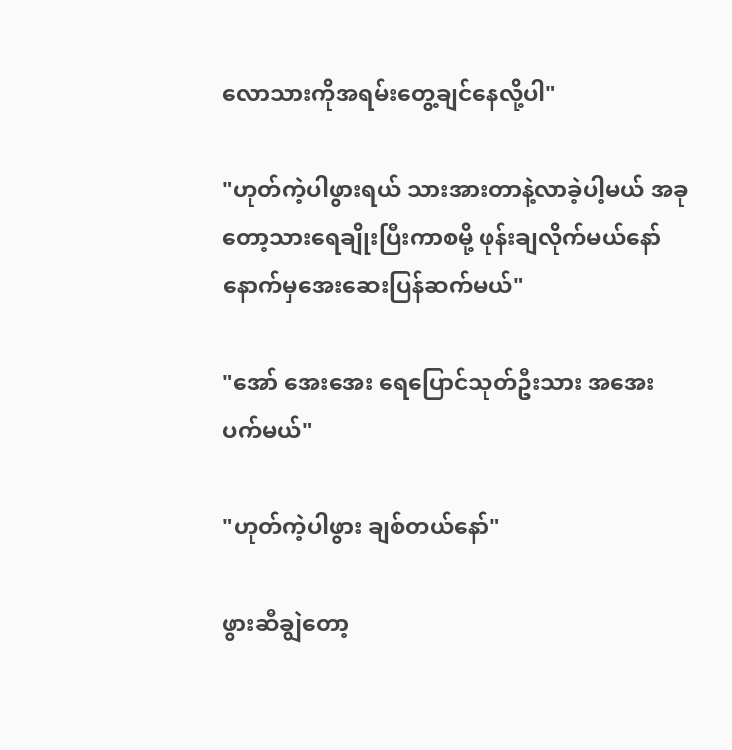လောသားကိုအရမ်းတွေ့ချင်နေလို့ပါ"

"ဟုတ်ကဲ့ပါဖွားရယ် သားအားတာနဲ့လာခဲ့ပါ့မယ် အခုတော့သားရေချိုးပြီးကာစမို့ ဖုန်းချလိုက်မယ်နော် နောက်မှအေးဆေးပြန်ဆက်မယ်"

"အော် အေးအေး ရေပြောင်သုတ်ဦးသား အအေးပက်မယ်"

"ဟုတ်ကဲ့ပါဖွား ချစ်တယ်နော်"

ဖွားဆီချွဲတော့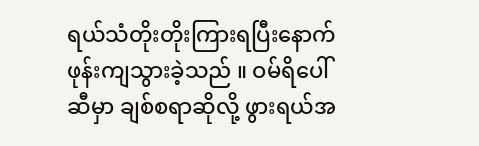ရယ်သံတိုးတိုးကြားရပြီးနောက် ဖုန်းကျသွားခဲ့သည် ။ ဝမ်ရိပေါ်ဆီမှာ ချစ်စရာဆိုလို့ ဖွားရယ်အ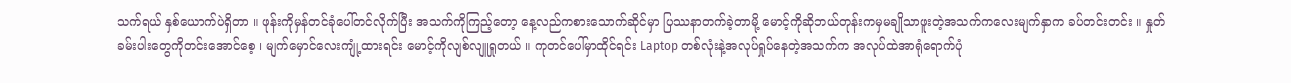သက်ရယ် နှစ်ယောက်ပဲရှိတာ ။ ဖုန်းကိုမှန်တင်ခုံပေါ်တင်လိုက်ပြီး အသက်ကိုကြည့်တော့ နေ့လည်ကစားသောက်ဆိုင်မှာ ပြဿနာတက်ခဲ့တာမို့ မောင့်ကိုဆိုဘယ်တုန်းကမှမချိုသာဖူးတဲ့အသက်ကလေးမျက်နှာက ခပ်တင်းတင်း ။ နှုတ်ခမ်းပါးတွေကိုတင်းအောင်စေ့ ၊ မျက်မှောင်လေးကျုံ့ထားရင်း မောင့်ကိုလျစ်လျူရှုတယ် ။ ကုတင်ပေါ်မှာထိုင်ရင်း Laptop တစ်လုံးနဲ့အလုပ်ရှုပ်နေတဲ့အသက်က အလုပ်ထဲအာရုံရောက်ပုံ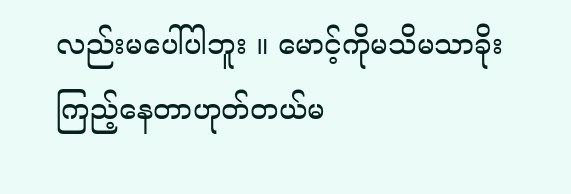လည်းမပေါ်ပါဘူး ။ မောင့်ကိုမသိမသာခိုးကြည့်နေတာဟုတ်တယ်မ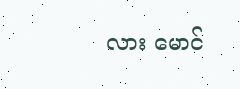လား မောင်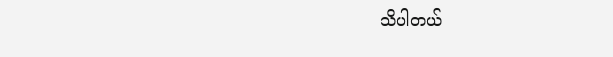သိပါတယ်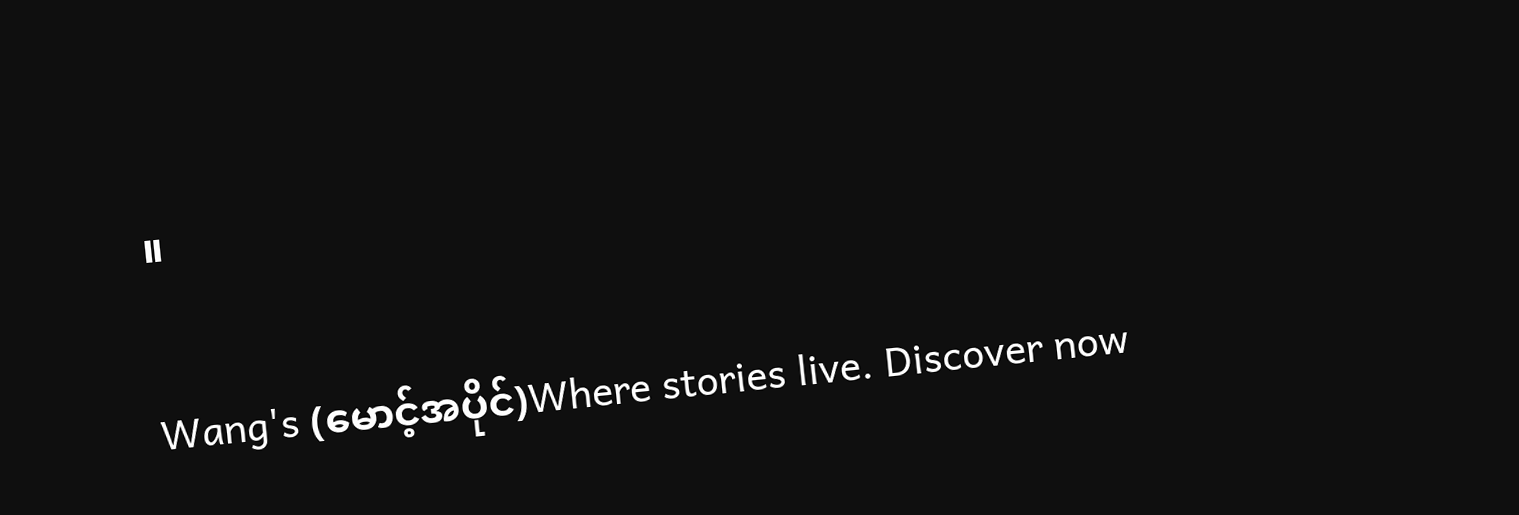။

Wang's (မောင့်အပိုင်)Where stories live. Discover now